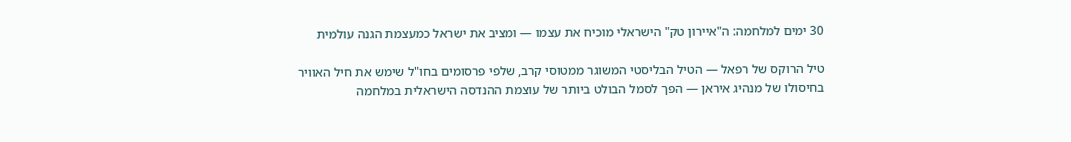30 ימים למלחמה: ה"איירון טק" הישראלי מוכיח את עצמו — ומציב את ישראל כמעצמת הגנה עולמית

טיל הרוקס של רפאל — הטיל הבליסטי המשוגר ממטוסי קרב, שלפי פרסומים בחו"ל שימש את חיל האוויר בחיסולו של מנהיג איראן — הפך לסמל הבולט ביותר של עוצמת ההנדסה הישראלית במלחמה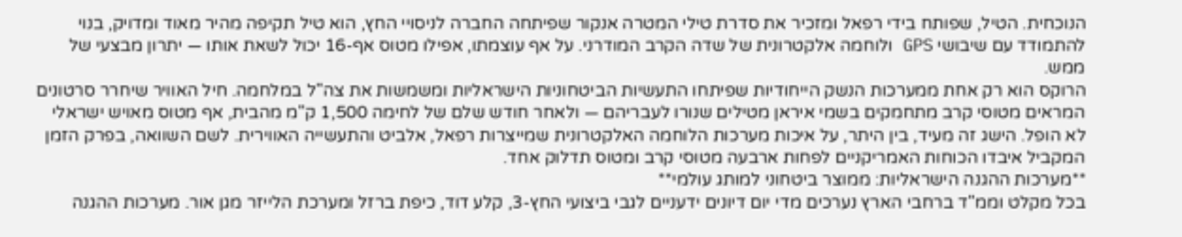הנוכחית. הטיל, שפותח בידי רפאל ומזכיר את סדרת טילי המטרה אנקור שפיתחה החברה לניסויי החץ, הוא טיל תקיפה מהיר מאוד ומדויק, בנוי להתמודד עם שיבושי GPS ולוחמה אלקטרונית של שדה הקרב המודרני. על אף עוצמתו, אפילו מטוס אף-16 יכול לשאת אותו — יתרון מבצעי של ממש.
הרוקס הוא רק אחת ממערכות הנשק הייחודיות שפיתחו התעשיות הביטחוניות הישראליות ומשמשות את צה"ל במלחמה. חיל האוויר שיחרר סרטונים המראים מטוסי קרב מתחמקים בשמי איראן מטילים שנורו לעבריהם — ולאחר חודש שלם של לחימה 1,500 ק"מ מהבית, אף מטוס מאויש ישראלי לא הופל. הישג זה מעיד, בין היתר, על איכות מערכות הלוחמה האלקטרונית שמייצרות רפאל, אלביט והתעשייה האווירית. לשם השוואה, בפרק הזמן המקביל איבדו הכוחות האמריקניים לפחות ארבעה מטוסי קרב ומטוס תדלוק אחד.
**מערכות ההגנה הישראליות: ממוצר ביטחוני למותג עולמי**
בכל מקלט וממ"ד ברחבי הארץ נערכים מדי יום דיונים ידעניים לגבי ביצועי החץ-3, קלע דוד, כיפת ברזל ומערכת הלייזר מגן אור. מערכות ההגנה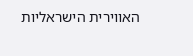האווירית הישראליות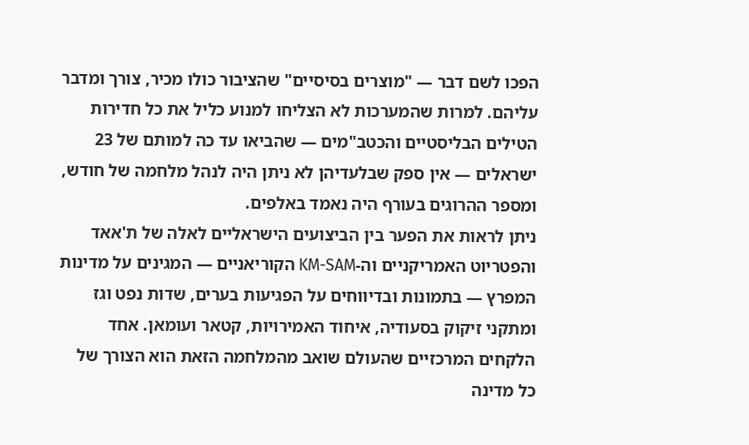הפכו לשם דבר — "מוצרים בסיסיים" שהציבור כולו מכיר, צורך ומדבר עליהם. למרות שהמערכות לא הצליחו למנוע כליל את כל חדירות הטילים הבליסטיים והכטב"מים — שהביאו עד כה למותם של 23 ישראלים — אין ספק שבלעדיהן לא ניתן היה לנהל מלחמה של חודש, ומספר ההרוגים בעורף היה נאמד באלפים.
ניתן לראות את הפער בין הביצועים הישראליים לאלה של ת'אאד והפטריוט האמריקניים וה-KM-SAM הקוריאניים — המגינים על מדינות המפרץ — בתמונות ובדיווחים על הפגיעות בערים, שדות נפט וגז ומתקני זיקוק בסעודיה, איחוד האמירויות, קטאר ועומאן. אחד הלקחים המרכזיים שהעולם שואב מהמלחמה הזאת הוא הצורך של כל מדינה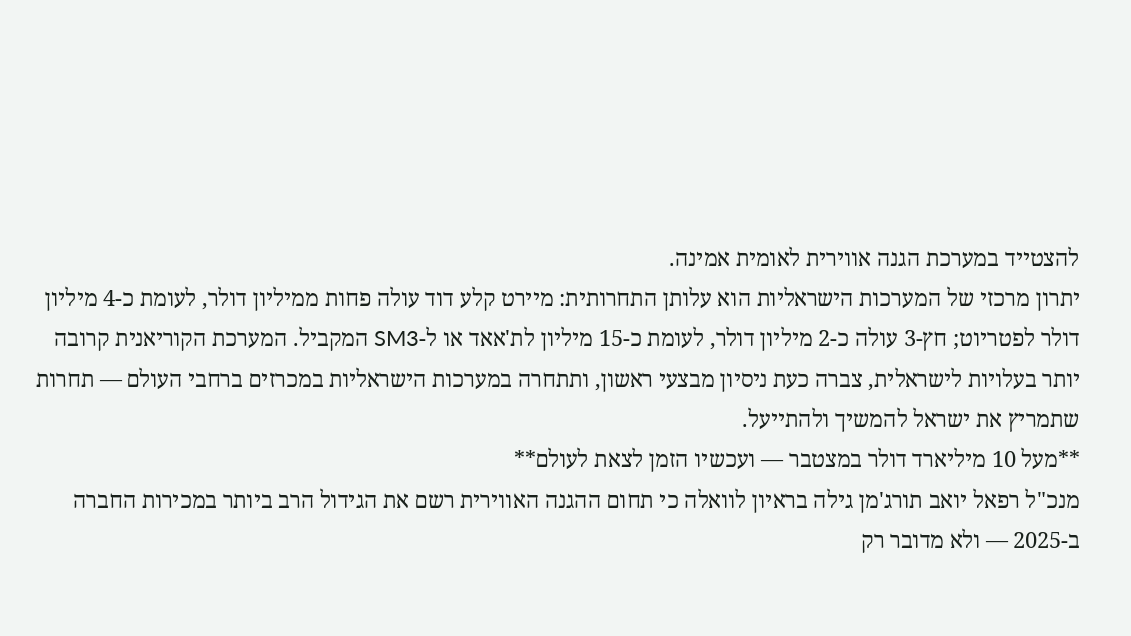להצטייד במערכת הגנה אווירית לאומית אמינה.
יתרון מרכזי של המערכות הישראליות הוא עלותן התחרותית: מיירט קלע דוד עולה פחות ממיליון דולר, לעומת כ-4 מיליון דולר לפטריוט; חץ-3 עולה כ-2 מיליון דולר, לעומת כ-15 מיליון לת'אאד או ל-SM3 המקביל. המערכת הקוריאנית קרובה יותר בעלויות לישראלית, צברה כעת ניסיון מבצעי ראשון, ותתחרה במערכות הישראליות במכרזים ברחבי העולם — תחרות שתמריץ את ישראל להמשיך ולהתייעל.
**מעל 10 מיליארד דולר במצטבר — ועכשיו הזמן לצאת לעולם**
מנכ"ל רפאל יואב תורג'מן גילה בראיון לוואלה כי תחום ההגנה האווירית רשם את הגידול הרב ביותר במכירות החברה ב-2025 — ולא מדובר רק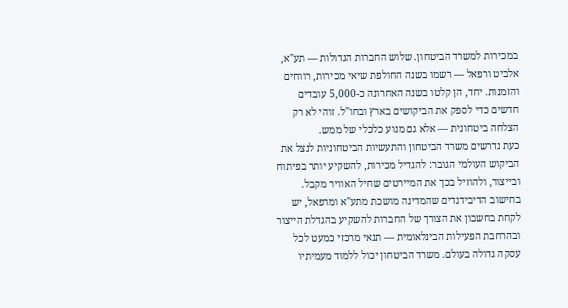במכירות למשרד הביטחון. שלוש החברות הגדולות — תע"א, אלביט ורפאל — רשמו בשנה החולפת שיאי מכירות, רווחים והזמנות. יחד, הן קלטו בשנה האחרונה כ-5,000 עובדים חדשים כדי לספק את הביקושים בארץ ובחו"ל. זוהי לא רק הצלחה ביטחונית — אלא גם מנוע כלכלי של ממש.
כעת נדרשים משרד הביטחון והתעשיות הביטחוניות לנצל את הביקוש העולמי הגובר: להגדיל מכירות, להשקיע יותר בפיתוח ובייצור, ולהוזיל בכך את המיירטים שחיל האוויר מקבל. בחישוב הדיבידנדים שהמדינה מושכת מתע"א ומרפאל, יש לקחת בחשבון את הצורך של החברות להשקיע בהגדלת הייצור ובהרחבת הפעילות הבינלאומית — תנאי מרכזי כמעט לכל עסקה גדולה בעולם. משרד הביטחון יכול ללמוד מעמיתיו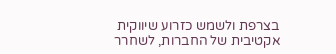בצרפת ולשמש כזרוע שיווקית אקטיבית של החברות, לשחרר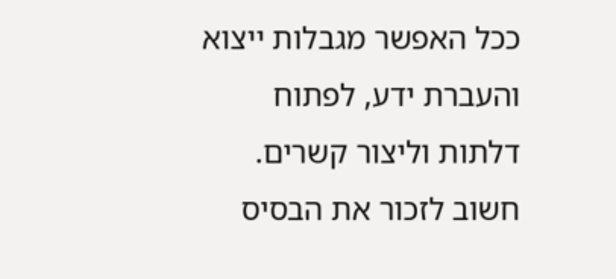ככל האפשר מגבלות ייצוא והעברת ידע, לפתוח דלתות וליצור קשרים.
חשוב לזכור את הבסיס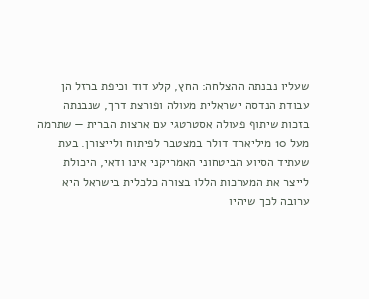שעליו נבנתה ההצלחה: החץ, קלע דוד וכיפת ברזל הן עבודת הנדסה ישראלית מעולה ופורצת דרך, שנבנתה בזכות שיתוף פעולה אסטרטגי עם ארצות הברית — שתרמה מעל 10 מיליארד דולר במצטבר לפיתוח ולייצורן. בעת שעתיד הסיוע הביטחוני האמריקני אינו ודאי, היכולת לייצר את המערכות הללו בצורה כלכלית בישראל היא ערובה לכך שיהיו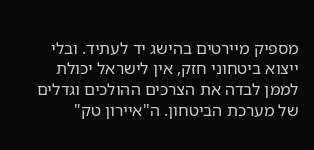מספיק מיירטים בהישג יד לעתיד. ובלי ייצוא ביטחוני חזק, אין לישראל יכולת לממן לבדה את הצרכים ההולכים וגדלים של מערכת הביטחון. ה"איירון טק"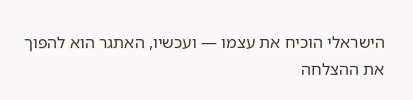הישראלי הוכיח את עצמו — ועכשיו, האתגר הוא להפוך את ההצלחה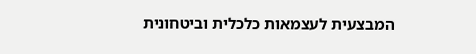המבצעית לעצמאות כלכלית וביטחונית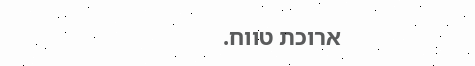ארוכת טווח.